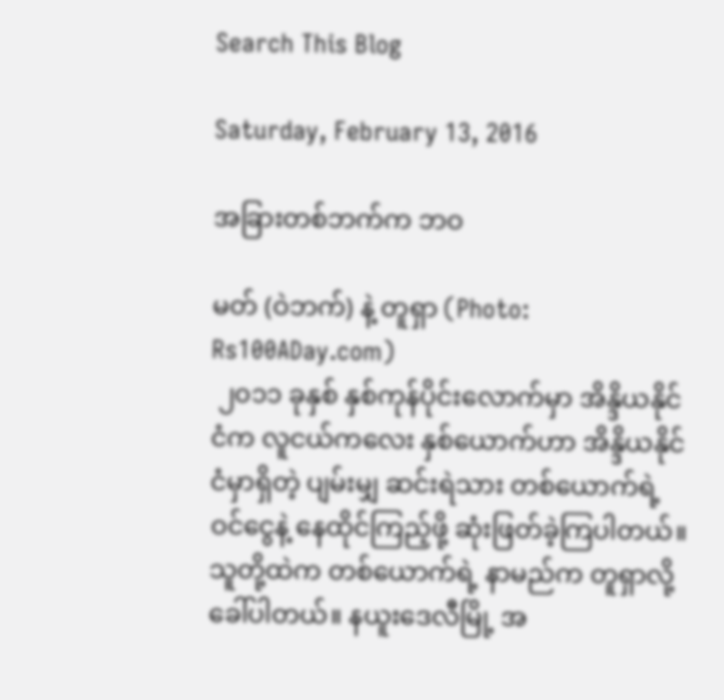Search This Blog

Saturday, February 13, 2016

အခြားတစ်ဘက်က ဘဝ

မတ် (ဝဲဘက်) နဲ့ တူရှာ (Photo: Rs100ADay.com)
 ၂၀၁၁ ခုနှစ် နှစ်ကုန်ပိုင်းလောက်မှာ အိန္ဒိယနိုင်ငံက လူငယ်ကလေး နှစ်ယောက်ဟာ အိန္ဒိယနိုင်ငံမှာရှိတဲ့ ပျမ်းမျှ ဆင်းရဲသား တစ်ယောက်ရဲ့ ဝင်ငွေနဲ့ နေထိုင်ကြည့်ဖို့ ဆုံးဖြတ်ခဲ့ကြပါတယ်။ သူတို့ထဲက တစ်ယောက်ရဲ့ နာမည်က တူရှာလို့ ခေါ်ပါတယ်။ နယူးဒေလီမြို့ အ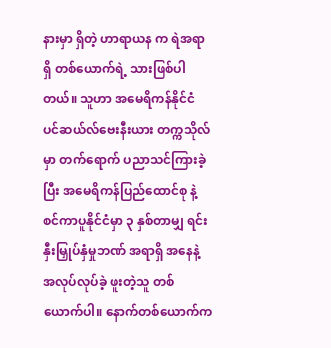နားမှာ ရှိတဲ့ ဟာရာယန က ရဲအရာရှိ တစ်ယောက်ရဲ့ သားဖြစ်ပါတယ်။ သူဟာ အမေရိကန်နိုင်ငံ ပင်ဆယ်လ်ဗေးနီးယား တက္ကသိုလ်မှာ တက်ရောက် ပညာသင်ကြားခဲ့ပြီး အမေရိကန်ပြည်ထောင်စု နဲ့ စင်ကာပူနိုင်ငံမှာ ၃ နှစ်တာမျှ ရင်းနှီးမြှုပ်နှံမှုဘဏ် အရာရှိ အနေနဲ့ အလုပ်လုပ်ခဲ့ ဖူးတဲ့သူ တစ်ယောက်ပါ။ နောက်တစ်ယောက်က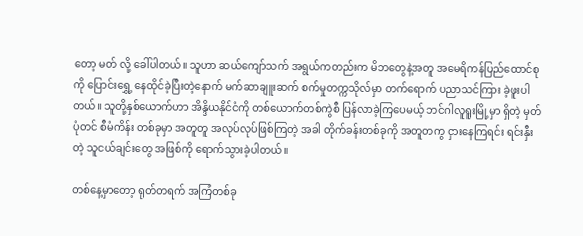တော့ မတ် လို့ ခေါ်ပါတယ်။ သူဟာ ဆယ်ကျော်သက် အရွယ်ကတည်းက မိဘတွေနဲ့အတူ အမေရိကန်ပြည်ထောင်စုကို ပြောင်းရွှေ့ နေထိုင်ခဲ့ပြီးတဲ့နောက် မက်ဆာချူးဆက် စက်မှုတက္ကသိုလ်မှာ တက်ရောက် ပညာသင်ကြား ခဲ့ဖူးပါတယ်။ သူတို့နှစ်ယောက်ဟာ အိန္ဒိယနိုင်ငံကို တစ်ယောက်တစ်ကွဲစီ ပြန်လာခဲ့ကြပေမယ့် ဘင်ဂါလူရူးမြို့မှာ ရှိတဲ့ မှတ်ပုံတင် စီမံကိန်း တစ်ခုမှာ အတူတူ အလုပ်လုပ်ဖြစ်ကြတဲ့ အခါ တိုက်ခန်းတစ်ခုကို အတူတကွ ငှားနေကြရင်း ရင်းနှီးတဲ့ သူငယ်ချင်းတွေ အဖြစ်ကို ရောက်သွားခဲ့ပါတယ်။

တစ်နေ့မှာတော့ ရုတ်တရက် အကြံတစ်ခု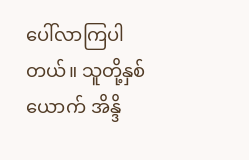ပေါ်လာကြပါတယ်။ သူတို့နှစ်ယောက် အိန္ဒိ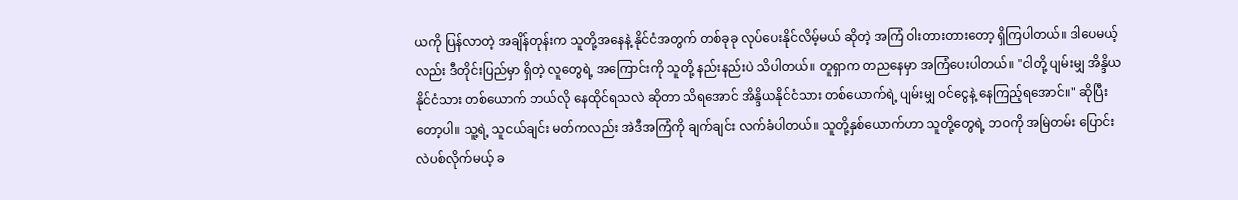ယကို ပြန်လာတဲ့ အချိန်တုန်းက သူတို့အနေနဲ့ နိုင်ငံအတွက် တစ်ခုခု လုပ်ပေးနိုင်လိမ့်မယ် ဆိုတဲ့ အကြံ ဝါးတားတားတော့ ရှိကြပါတယ်။ ဒါပေမယ့်လည်း ဒီတိုင်းပြည်မှာ ရှိတဲ့ လူတွေရဲ့ အကြောင်းကို သူတို့ နည်းနည်းပဲ သိပါတယ်။ တူရှာက တညနေမှာ အကြံပေးပါတယ်။ "ငါတို့ ပျမ်းမျှ အိန္ဒိယနိုင်ငံသား တစ်ယောက် ဘယ်လို နေထိုင်ရသလဲ ဆိုတာ သိရအောင် အိန္ဒိယနိုင်ငံသား တစ်ယောက်ရဲ့ ပျမ်းမျှ ဝင်ငွေနဲ့ နေကြည့်ရအောင်။" ဆိုပြီးတော့ပါ။ သူ့ရဲ့ သူငယ်ချင်း မတ်ကလည်း အဲဒီအကြံကို ချက်ချင်း လက်ခံပါတယ်။ သူတို့နှစ်ယောက်ဟာ သူတို့တွေရဲ့ ဘဝကို အမြဲတမ်း ပြောင်းလဲပစ်လိုက်မယ့် ခ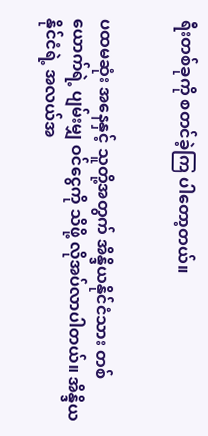ရီးတစ်ခုကို စတင်ခဲ့ကြ ပါတော့တယ်။


ပထမဆုံး အနေနှင့် သူတို့အတွက် အိန္ဒိယနိုင်ငံသား တစ်ယောက်ရဲ့ ပျမ်းမျှ ဝင်ငွေကို သိဖို့ လိုအပ်လာပါတယ်။ အိန္ဒိယနိုင်ငံရဲ့ အလယ်အ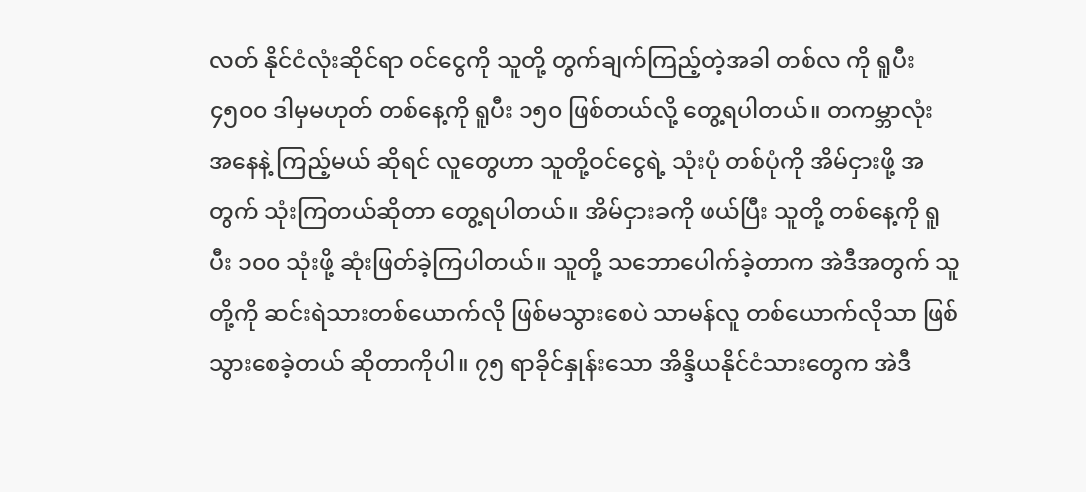လတ် နိုင်ငံလုံးဆိုင်ရာ ဝင်ငွေကို သူတို့ တွက်ချက်ကြည့်တဲ့အခါ တစ်လ ကို ရူပီး ၄၅၀၀ ဒါမှမဟုတ် တစ်နေ့ကို ရူပီး ၁၅၀ ဖြစ်တယ်လို့ တွေ့ရပါတယ်။ တကမ္ဘာလုံး အနေနဲ့ ကြည့်မယ် ဆိုရင် လူတွေဟာ သူတို့ဝင်ငွေရဲ့ သုံးပုံ တစ်ပုံကို အိမ်ငှားဖို့ အတွက် သုံးကြတယ်ဆိုတာ တွေ့ရပါတယ်။ အိမ်ငှားခကို ဖယ်ပြီး သူတို့ တစ်နေ့ကို ရူပီး ၁၀၀ သုံးဖို့ ဆုံးဖြတ်ခဲ့ကြပါတယ်။ သူတို့ သဘောပေါက်ခဲ့တာက အဲဒီအတွက် သူတို့ကို ဆင်းရဲသားတစ်ယောက်လို ဖြစ်မသွားစေပဲ သာမန်လူ တစ်ယောက်လိုသာ ဖြစ်သွားစေခဲ့တယ် ဆိုတာကိုပါ။ ၇၅ ရာခိုင်နှုန်းသော အိန္ဒိယနိုင်ငံသားတွေက အဲဒီ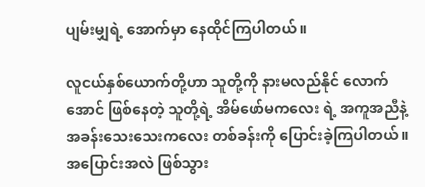ပျမ်းမျှရဲ့ အောက်မှာ နေထိုင်ကြပါတယ်။

လူငယ်နှစ်ယောက်တို့ဟာ သူတို့ကို နားမလည်နိုင် လောက်အောင် ဖြစ်နေတဲ့ သူတို့ရဲ့ အိမ်ဖော်မကလေး ရဲ့ အကူအညီနဲ့ အခန်းသေးသေးကလေး တစ်ခန်းကို ပြောင်းခဲ့ကြပါတယ်။ အပြောင်းအလဲ ဖြစ်သွား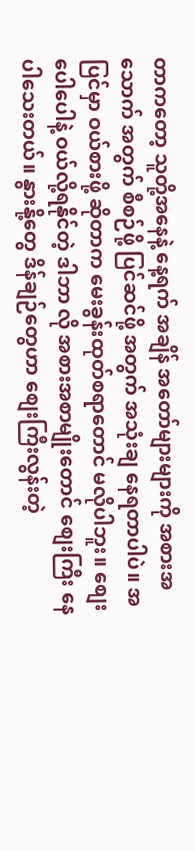တာကတော့ သူတို့အနေနဲ့ နေ့ရက် အချိန် အတော်များများကို အစားအသောက် အတွက် စီစဉ်ဖို့ ပြင်ဆင်ဖို့ အတွက် အသုံးချ နေရတာပါပဲ။ အပြင်မှာ ဝယ်စားဖို့ ဆိုတာက မေးခွန်းထုတ်စရာတောင် မလိုပါဘူး။ စျေးပေါပေါနဲ့ ဝယ်လို့ရနိုင်တဲ့ ဒါဘာ လို အစားအစာမျိုးတောင် စျေးကြီး နေပါသေးတယ်။ နွားနို့တွေ ဒိန်ချဉ်တွေဟာ စျေးကြီးလွန်းတဲ့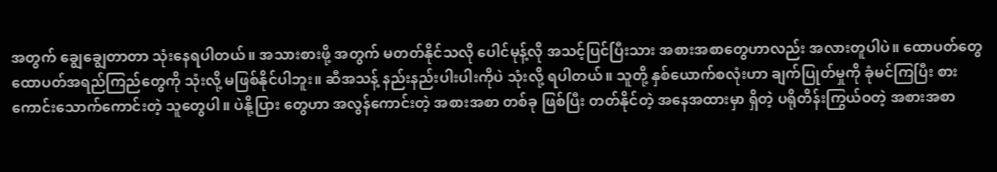အတွက် ချွေချွေတာတာ သုံးနေရပါတယ်။ အသားစားဖို့ အတွက် မတတ်နိုင်သလို ပေါင်မုန့်လို အသင့်ပြင်ပြီးသား အစားအစာတွေဟာလည်း အလားတူပါပဲ။ ထောပတ်တွေ ထောပတ်အရည်ကြည်တွေကို သုံးလို့ မဖြစ်နိုင်ပါဘူး။ ဆီအသန့် နည်းနည်းပါးပါးကိုပဲ သုံးလို့ ရပါတယ်။ သူတို့ နှစ်ယောက်စလုံးဟာ ချက်ပြုတ်မှုကို ခုံမင်ကြပြီး စားကောင်းသောက်ကောင်းတဲ့ သူတွေပါ။ ပဲနို့ပြား တွေဟာ အလွန်ကောင်းတဲ့ အစားအစာ တစ်ခု ဖြစ်ပြီး တတ်နိုင်တဲ့ အနေအထားမှာ ရှိတဲ့ ပရိုတိန်းကြွယ်ဝတဲ့ အစားအစာ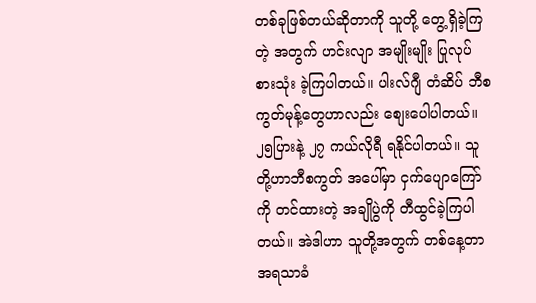တစ်ခုဖြစ်တယ်ဆိုတာကို သူတို့ တွေ့ရှိခဲ့ကြတဲ့ အတွက် ဟင်းလျာ အမျိုးမျိုး ပြုလုပ်စားသုံး ခဲ့ကြပါတယ်။ ပါးလ်ဂျီ တံဆိပ် ဘီစကွတ်မုန့်တွေဟာလည်း စျေးပေါပါတယ်။ ၂၅ပြားနဲ့ ၂၇ ကယ်လိုရီ ရနိုင်ပါတယ်။ သူတို့ဟာဘီစကွတ် အပေါ်မှာ ငှက်ပျောကြော်ကို တင်ထားတဲ့ အချိုပွဲကို တီထွင်ခဲ့ကြပါတယ်။ အဲဒါဟာ သူတို့အတွက် တစ်နေ့တာ အရသာခံ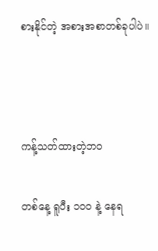စားနိုင်တဲ့ အစားအစာတစ်ခုပါပဲ။



ကန့်သတ်ထားတဲ့ဘဝ

တစ်နေ့ ရူပီး ၁၀၀ နဲ့ နေရ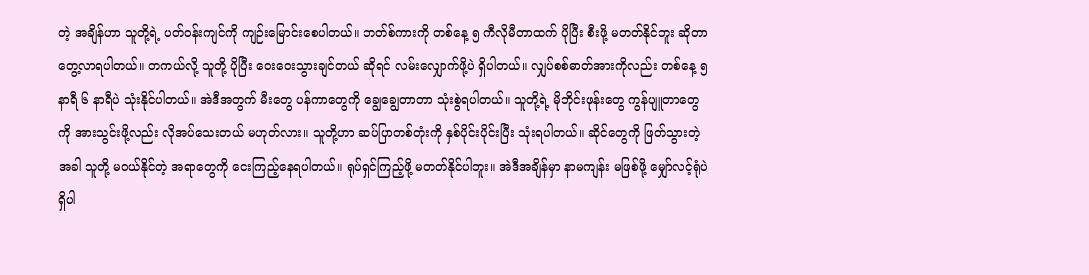တဲ့ အချိန်ဟာ သူတို့ရဲ့ ပတ်ဝန်းကျင်ကို ကျဉ်းမြောင်းစေပါတယ်။ ဘတ်စ်ကားကို တစ်နေ့ ၅ ကီလိုမီတာထက် ပိုပြီး စီးဖို့ မတတ်နိုင်ဘူး ဆိုတာ တွေ့လာရပါတယ်။ တကယ်လို့ သူတို့ ပိုပြီး ဝေးဝေးသွားချင်တယ် ဆိုရင် လမ်းလျှောက်ဖို့ပဲ ရှိပါတယ်။ လျှပ်စစ်ဓာတ်အားကိုလည်း တစ်နေ့ ၅ နာရီ ၆ နာရီပဲ သုံးနိုင်ပါတယ်။ အဲဒီအတွက် မီးတွေ ပန်ကာတွေကို ချွေချွေတာတာ သုံးစွဲရပါတယ်။ သူတို့ရဲ့ မိုဘိုင်းဖုန်းတွေ ကွန်ပျူတာတွေကို အားသွင်းဖို့လည်း လိုအပ်သေးတယ် မဟုတ်လား။ သူတို့ဟာ ဆပ်ပြာတစ်တုံးကို နှစ်ပိုင်းပိုင်းပြီး သုံးရပါတယ်။ ဆိုင်တွေကို ဖြတ်သွားတဲ့ အခါ သူတို့ မဝယ်နိုင်တဲ့ အရာတွေကို ငေးကြည့်နေရပါတယ်။ ရုပ်ရှင်ကြည့်ဖို့ မတတ်နိုင်ပါဘူး။ အဲဒီအချိန်မှာ နာမကျန်း မဖြစ်ဖို့ မျှော်လင့်ရုံပဲ ရှိပါ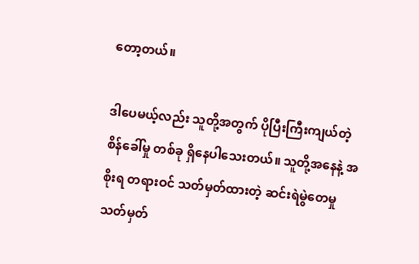တော့တယ်။

ဒါပေမယ့်လည်း သူတို့အတွက် ပိုပြီးကြီးကျယ်တဲ့ စိန်ခေါ်မှု တစ်ခု ရှိနေပါသေးတယ်။ သူတို့အနေနဲ့ အစိုးရ တရားဝင် သတ်မှတ်ထားတဲ့ ဆင်းရဲမွဲတေမှု သတ်မှတ်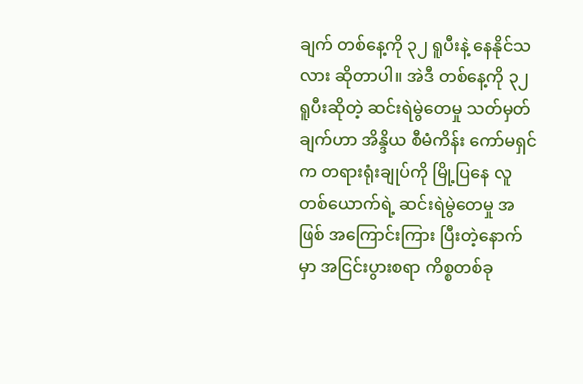ချက် တစ်နေ့ကို ၃၂ ရူပီးနဲ့ နေနိုင်သလား ဆိုတာပါ။ အဲဒီ တစ်နေ့ကို ၃၂ ရူပီးဆိုတဲ့ ဆင်းရဲမွဲတေမှု သတ်မှတ်ချက်ဟာ အိန္ဒိယ စီမံကိန်း ကော်မရှင်က တရားရုံးချုပ်ကို မြို့ပြနေ လူတစ်ယောက်ရဲ့ ဆင်းရဲမွဲတေမှု အဖြစ် အကြောင်းကြား ပြီးတဲ့နောက်မှာ အငြင်းပွားစရာ ကိစ္စတစ်ခု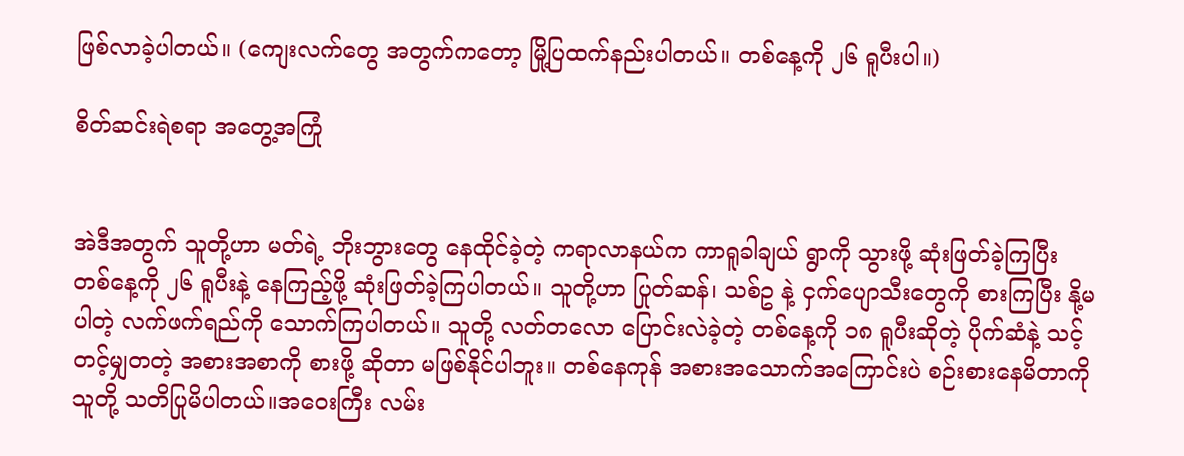ဖြစ်လာခဲ့ပါတယ်။ (ကျေးလက်တွေ အတွက်ကတော့ မြို့ပြထက်နည်းပါတယ်။ တစ်နေ့ကို ၂၆ ရူပီးပါ။)

စိတ်ဆင်းရဲစရာ အတွေ့အကြုံ


အဲဒီအတွက် သူတို့ဟာ မတ်ရဲ့ ဘိုးဘွားတွေ နေထိုင်ခဲ့တဲ့ ကရာလာနယ်က ကာရူခါချယ် ရွာကို သွားဖို့ ဆုံးဖြတ်ခဲ့ကြပြီး တစ်နေ့ကို ၂၆ ရူပီးနဲ့ နေကြည့်ဖို့ ဆုံးဖြတ်ခဲ့ကြပါတယ်။ သူတို့ဟာ ပြုတ်ဆန်၊ သစ်ဥ နဲ့ ငှက်ပျောသီးတွေကို စားကြပြီး နို့မပါတဲ့ လက်ဖက်ရည်ကို သောက်ကြပါတယ်။ သူတို့ လတ်တလော ပြောင်းလဲခဲ့တဲ့ တစ်နေ့ကို ၁၈ ရူပီးဆိုတဲ့ ပိုက်ဆံနဲ့ သင့်တင့်မျှတတဲ့ အစားအစာကို စားဖို့ ဆိုတာ မဖြစ်နိုင်ပါဘူး။ တစ်နေကုန် အစားအသောက်အကြောင်းပဲ စဉ်းစားနေမိတာကို သူတို့ သတိပြုမိပါတယ်။အဝေးကြီး လမ်း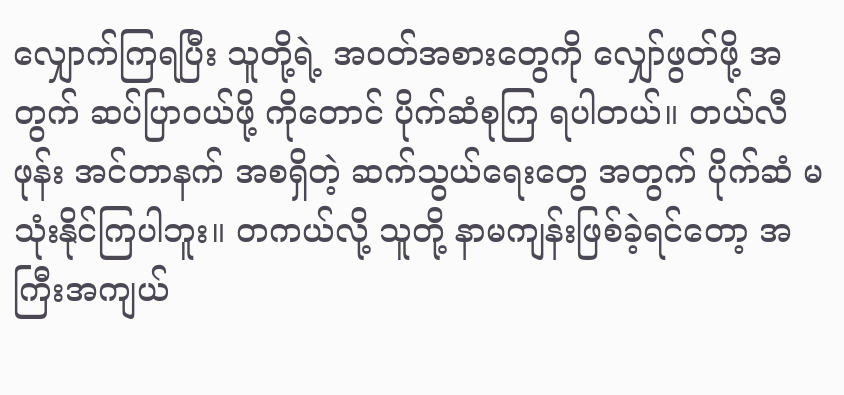လျှောက်ကြရပြီး သူတို့ရဲ့ အဝတ်အစားတွေကို လျှော်ဖွတ်ဖို့ အတွက် ဆပ်ပြာဝယ်ဖို့ ကိုတောင် ပိုက်ဆံစုကြ ရပါတယ်။ တယ်လီဖုန်း အင်တာနက် အစရှိတဲ့ ဆက်သွယ်ရေးတွေ အတွက် ပိုက်ဆံ မသုံးနိုင်ကြပါဘူး။ တကယ်လို့ သူတို့ နာမကျန်းဖြစ်ခဲ့ရင်တော့ အကြီးအကျယ်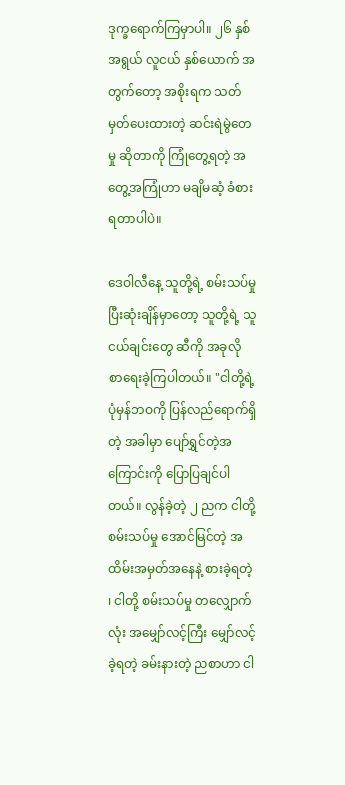ဒုက္ခရောက်ကြမှာပါ။ ၂၆ နှစ် အရွယ် လူငယ် နှစ်ယောက် အတွက်တော့ အစိုးရက သတ်မှတ်ပေးထားတဲ့ ဆင်းရဲမွဲတေမှု ဆိုတာကို ကြုံတွေ့ရတဲ့ အတွေ့အကြုံဟာ မချိမဆံ့ ခံစားရတာပါပဲ။

ဒေဝါလီနေ့ သူတို့ရဲ့ စမ်းသပ်မှု ပြီးဆုံးချိန်မှာတော့ သူတို့ရဲ့ သူငယ်ချင်းတွေ ဆီကို အခုလို စာရေးခဲ့ကြပါတယ်။ "ငါတို့ရဲ့ ပုံမှန်ဘဝကို ပြန်လည်ရောက်ရှိတဲ့ အခါမှာ ပျော်ရွှင်တဲ့အကြောင်းကို ပြောပြချင်ပါတယ်။ လွန်ခဲ့တဲ့ ၂ ညက ငါတို့စမ်းသပ်မှု အောင်မြင်တဲ့ အထိမ်းအမှတ်အနေနဲ့ စားခဲ့ရတဲ့ ၊ ငါတို့ စမ်းသပ်မှု တလျှောက်လုံး အမျှော်လင့်ကြီး မျှော်လင့်ခဲ့ရတဲ့ ခမ်းနားတဲ့ ညစာဟာ ငါ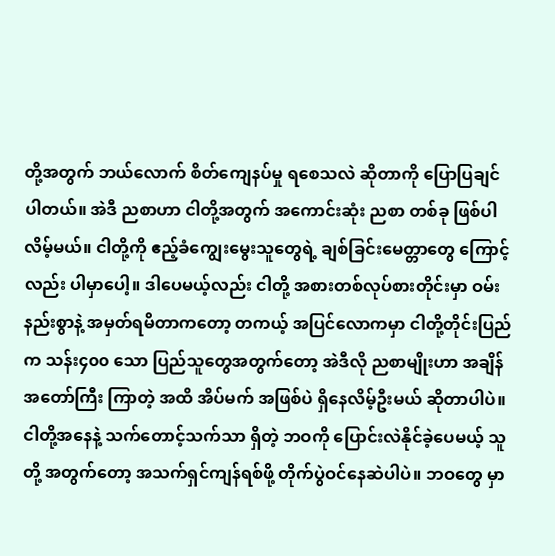တို့အတွက် ဘယ်လောက် စိတ်ကျေနပ်မှု ရစေသလဲ ဆိုတာကို ပြောပြချင်ပါတယ်။ အဲဒီ ညစာဟာ ငါတို့အတွက် အကောင်းဆုံး ညစာ တစ်ခု ဖြစ်ပါလိမ့်မယ်။ ငါတို့ကို ဧည့်ခံကျွေးမွေးသူတွေရဲ့ ချစ်ခြင်းမေတ္တာတွေ ကြောင့်လည်း ပါမှာပေါ့။ ဒါပေမယ့်လည်း ငါတို့ အစားတစ်လုပ်စားတိုင်းမှာ ဝမ်းနည်းစွာနဲ့ အမှတ်ရမိတာကတော့ တကယ့် အပြင်လောကမှာ ငါတို့တိုင်းပြည်က သန်း၄၀၀ သော ပြည်သူတွေအတွက်တော့ အဲဒီလို ညစာမျိုးဟာ အချိန်အတော်ကြီး ကြာတဲ့ အထိ အိပ်မက် အဖြစ်ပဲ ရှိနေလိမ့်ဦးမယ် ဆိုတာပါပဲ။ ငါတို့အနေနဲ့ သက်တောင့်သက်သာ ရှိတဲ့ ဘဝကို ပြောင်းလဲနိုင်ခဲ့ပေမယ့် သူတို့ အတွက်တော့ အသက်ရှင်ကျန်ရစ်ဖို့ တိုက်ပွဲဝင်နေဆဲပါပဲ။ ဘဝတွေ မှာ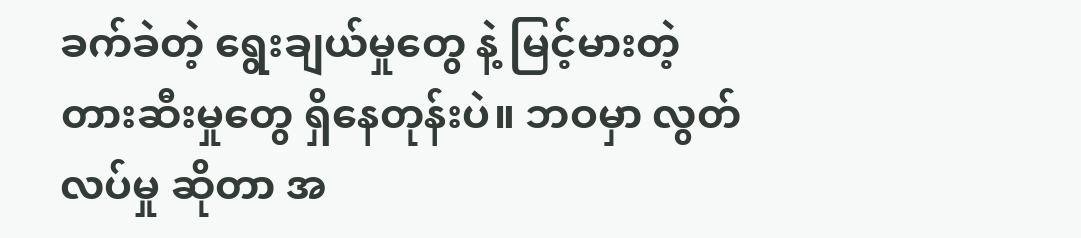ခက်ခဲတဲ့ ရွေးချယ်မှုတွေ နဲ့ မြင့်မားတဲ့ တားဆီးမှုတွေ ရှိနေတုန်းပဲ။ ဘဝမှာ လွတ်လပ်မှု ဆိုတာ အ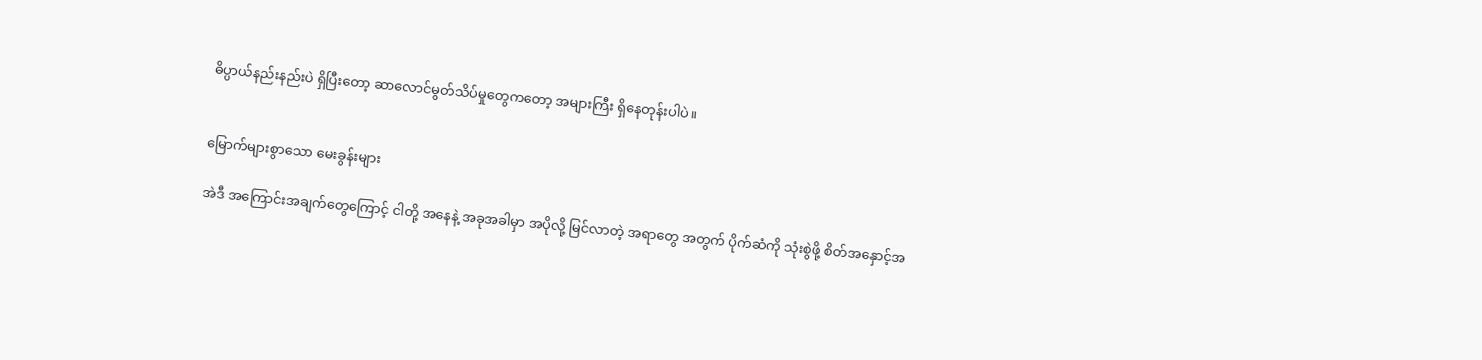ဓိပ္ပာယ်နည်းနည်းပဲ ရှိပြီးတော့ ဆာလောင်မွတ်သိပ်မှုတွေကတော့ အများကြီး ရှိနေတုန်းပါပဲ။


မြောက်များစွာသော မေးခွန်းများ

အဲဒီ အကြောင်းအချက်တွေကြောင့် ငါတို့ အနေနဲ့ အခုအခါမှာ အပိုလို့ မြင်လာတဲ့ အရာတွေ အတွက် ပိုက်ဆံကို သုံးစွဲဖို့ စိတ်အနှောင့်အ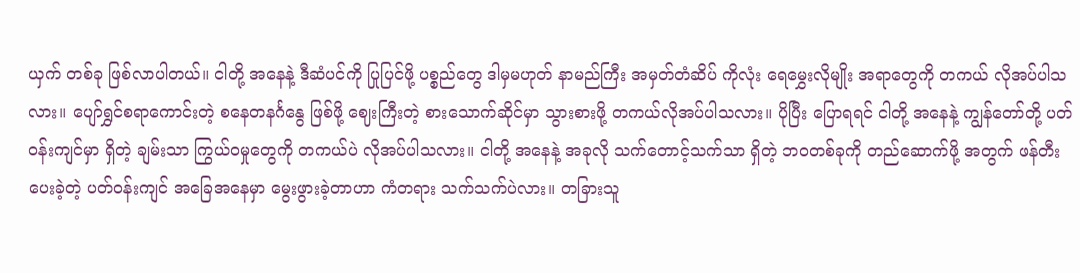ယှက် တစ်ခု ဖြစ်လာပါတယ်။ ငါတို့ အနေနဲ့ ဒီဆံပင်ကို ပြုပြင်ဖို့ ပစ္စည်တွေ ဒါမှမဟုတ် နာမည်ကြီး အမှတ်တံဆိပ် ကိုလုံး ရေမွှေးလိုမျိုး အရာတွေကို တကယ် လိုအပ်ပါသလား။ ပျော်ရွှင်စရာကောင်းတဲ့ စနေတနင်္ဂနွေ ဖြစ်ဖို့ ဈေးကြီးတဲ့ စားသောက်ဆိုင်မှာ သွားစားဖို့ တကယ်လိုအပ်ပါသလား။ ပိုပြီး ပြောရရင် ငါတို့ အနေနဲ့ ကျွန်တော်တို့ ပတ်ဝန်းကျင်မှာ ရှိတဲ့ ချမ်းသာ ကြွယ်ဝမှုတွေကို တကယ်ပဲ လိုအပ်ပါသလား။ ငါတို့ အနေနဲ့ အခုလို သက်တောင့်သက်သာ ရှိတဲ့ ဘဝတစ်ခုကို တည်ဆောက်ဖို့ အတွက် ဖန်တီးပေးခဲ့တဲ့ ပတ်ဝန်းကျင် အခြေအနေမှာ မွေးဖွားခဲ့တာဟာ ကံတရား သက်သက်ပဲလား။ တခြားသူ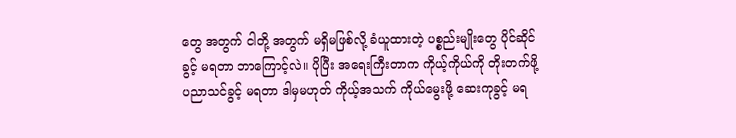တွေ အတွက် ငါတို့ အတွက် မရှိမဖြစ်လို့ ခံယူထားတဲ့ ပစ္စည်းမျိုးတွေ ပိုင်ဆိုင်ခွင့် မရတာ ဘာကြောင့်လဲ။ ပိုပြီး အရေးကြီးတာက ကိုယ့်ကိုယ်ကို တိုးတက်ဖို့ ပညာသင်ခွင့် မရတာ ဒါမှမဟုတ် ကိုယ့်အသက် ကိုယ်မွေးဖို့ ဆေးကုခွင့် မရ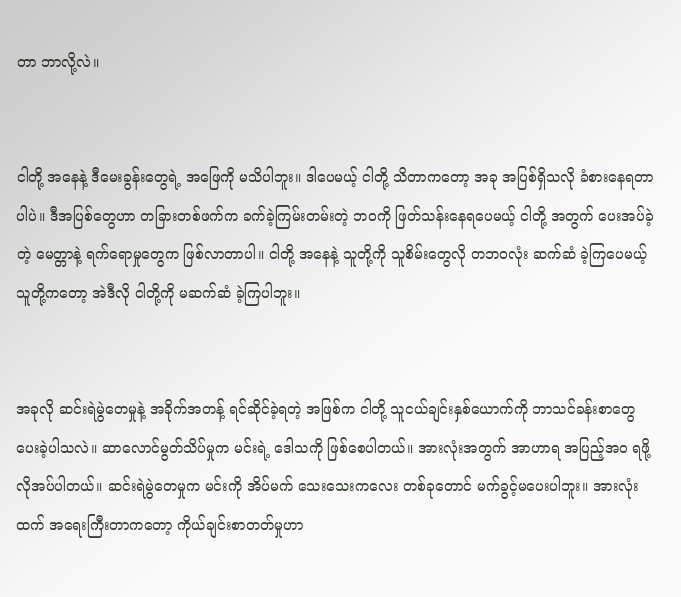တာ ဘာလို့လဲ။


ငါတို့ အနေနဲ့ ဒီမေးခွန်းတွေရဲ့ အဖြေကို မသိပါဘူး။ ဒါပေမယ့် ငါတို့ သိတာကတော့ အခု အပြစ်ရှိသလို ခံစားနေရတာပါပဲ။ ဒီအပြစ်တွေဟာ တခြားတစ်ဖက်က ခက်ခဲ့ကြမ်းတမ်းတဲ့ ဘဝကို ဖြတ်သန်းနေရပေမယ့် ငါတို့ အတွက် ပေးအပ်ခဲ့တဲ့ မေတ္တာနဲ့ ရက်ရောမှုတွေက ဖြစ်လာတာပါ။ ငါတို့ အနေနဲ့ သူတို့ကို သူစိမ်းတွေလို တဘဝလုံး ဆက်ဆံ ခဲ့ကြပေမယ့် သူတို့ကတော့ အဲဒီလို ငါတို့ကို မဆက်ဆံ ခဲ့ကြပါဘူး။


အခုလို ဆင်းရဲမွဲတေမှုနဲ့ အခိုက်အတန့် ရင်ဆိုင်ခဲ့ရတဲ့ အဖြစ်က ငါတို့ သူငယ်ချင်းနှစ်ယောက်ကို ဘာသင်ခန်းစာတွေ ပေးခဲ့ပါသလဲ။ ဆာလောင်မွတ်သိပ်မှုက မင်းရဲ့ ဒေါသကို ဖြစ်စေပါတယ်။ အားလုံးအတွက် အာဟာရ အပြည့်အဝ ရဖို့ လိုအပ်ပါတယ်။ ဆင်းရဲမွဲတေမှုက မင်းကို အိပ်မက် သေးသေးကလေး တစ်ခုတောင် မက်ခွင့်မပေးပါဘူး။ အားလုံးထက် အရေးကြီးတာကတော့ ကိုယ်ချင်းစာတတ်မှုဟာ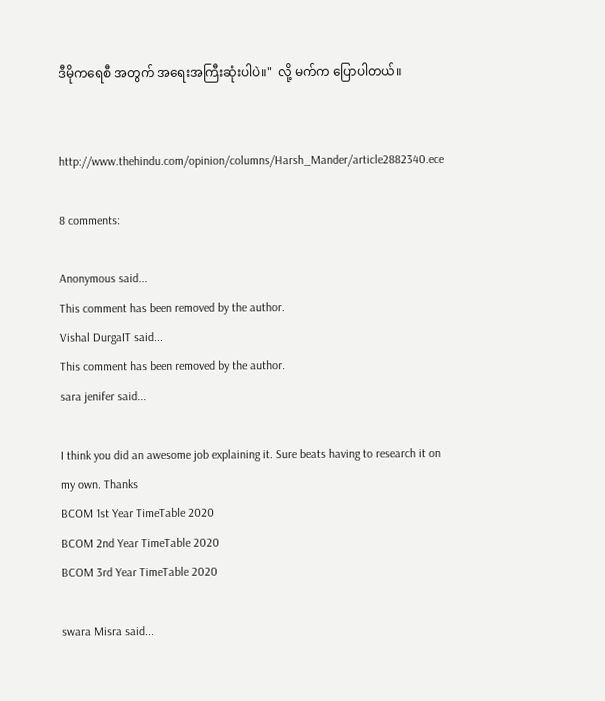ဒီမိုကရေစီ အတွက် အရေးအကြီးဆုံးပါပဲ။"  လို့ မက်က ပြောပါတယ်။


http://www.thehindu.com/opinion/columns/Harsh_Mander/article2882340.ece

8 comments:

Anonymous said...
This comment has been removed by the author.
Vishal DurgaIT said...
This comment has been removed by the author.
sara jenifer said...

I think you did an awesome job explaining it. Sure beats having to research it on my own. Thanks
BCOM 1st Year TimeTable 2020
BCOM 2nd Year TimeTable 2020
BCOM 3rd Year TimeTable 2020

swara Misra said...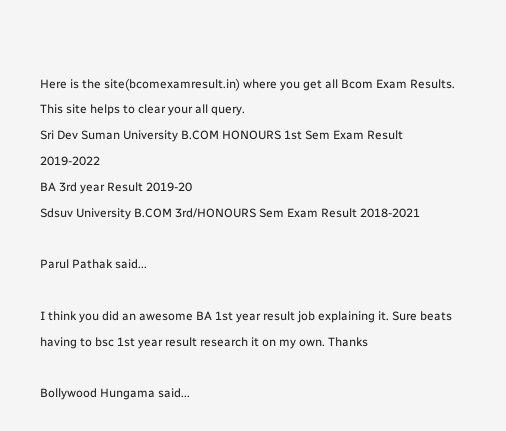Here is the site(bcomexamresult.in) where you get all Bcom Exam Results. This site helps to clear your all query.
Sri Dev Suman University B.COM HONOURS 1st Sem Exam Result 2019-2022
BA 3rd year Result 2019-20
Sdsuv University B.COM 3rd/HONOURS Sem Exam Result 2018-2021

Parul Pathak said...

I think you did an awesome BA 1st year result job explaining it. Sure beats having to bsc 1st year result research it on my own. Thanks

Bollywood Hungama said...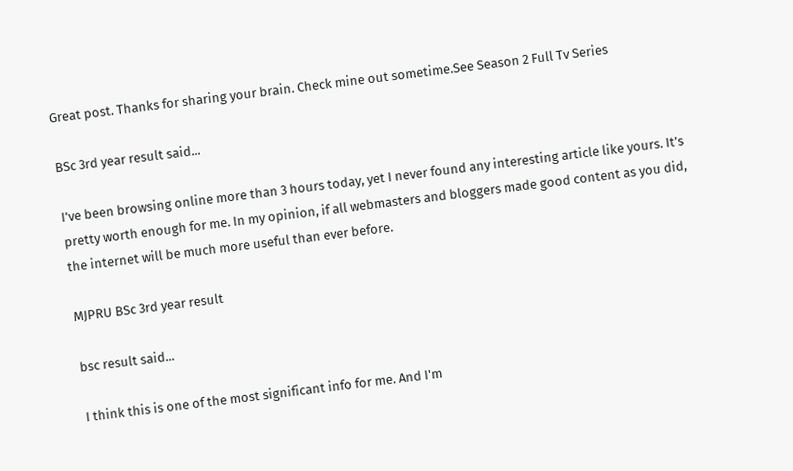Great post. Thanks for sharing your brain. Check mine out sometime.See Season 2 Full Tv Series

BSc 3rd year result said...

I’ve been browsing online more than 3 hours today, yet I never found any interesting article like yours. It’s pretty worth enough for me. In my opinion, if all webmasters and bloggers made good content as you did, the internet will be much more useful than ever before.

MJPRU BSc 3rd year result

bsc result said...

I think this is one of the most significant info for me. And I'm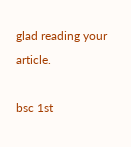glad reading your article.

bsc 1st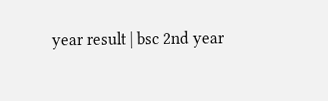year result | bsc 2nd year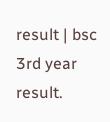result | bsc 3rd year result.